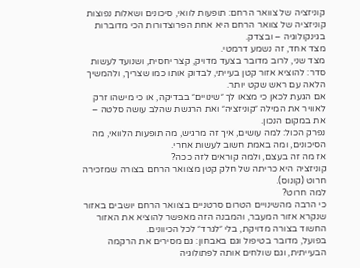קוניזציה של צוואר הרחם: תופעות לוואי, סיכונים ושאלות נפוצות
קוניזציה של צוואר הרחם היא אחת הפרוצדורות הכי מדוברות בגינקולוגיה – ובצדק.
מצד אחד, זה נשמע דרמטי.
מצד שני, לרוב מדובר בצעד מדויק, קצר יחסית, ושנועד לעשות סדר: להוציא אזור קטן בעייתי, לבדוק אותו כמו שצריך, ולהמשיך הלאה עם ראש שקט יותר.
אם הגעת לכאן כי מצאו לך ״שינויים״ בבדיקה, או כי מישהו זרק לאוויר את המילה ״קוניזציה״ ואת הרגשת שהלב עושה סלטה – את במקום הנכון.
נפרק הכול: למה עושים, איך זה מרגיש, מה תופעות הלוואי, מה הסיכונים, ומה באמת חשוב לעשות אחרי.
אז מה זה בעצם, ולמה קוראים לזה ככה?
קוניזציה היא כריתה של חלק קטן מצוואר הרחם בצורה שמזכירה חרוט (קונוס).
למה חרוט?
כי הרבה מהשינויים הטרום סרטניים בצוואר הרחם יושבים באזור שנקרא אזור המעבר, והמבנה הזה מאפשר להוציא את האזור החשוד בצורה מדויקת, בלי ״לגרד״ לכל הכיוונים.
בפועל, מדובר בטיפול וגם באבחון: גם מסירים את הרקמה הבעייתית, וגם שולחים אותה לפתולוגיה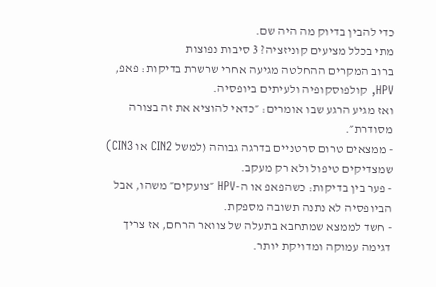כדי להבין בדיוק מה היה שם.
מתי בכלל מציעים קוניזציה? 3 סיבות נפוצות
ברוב המקרים ההחלטה מגיעה אחרי שרשרת בדיקות: פאפ, HPV, קולפוסקופיה ולעיתים ביופסיה.
ואז מגיע הרגע שבו אומרים: ״כדאי להוציא את זה בצורה מסודרת״.
- ממצאים טרום סרטניים בדרגה גבוהה (למשל CIN2 או CIN3) שמצדיקים טיפול ולא רק מעקב.
- פער בין בדיקות: כשהפאפ או ה-HPV ״צועקים״ משהו, אבל הביופסיה לא נתנה תשובה מספקת.
- חשד לממצא שמתחבא בתעלה של צוואר הרחם, אז צריך דגימה עמוקה ומדויקת יותר.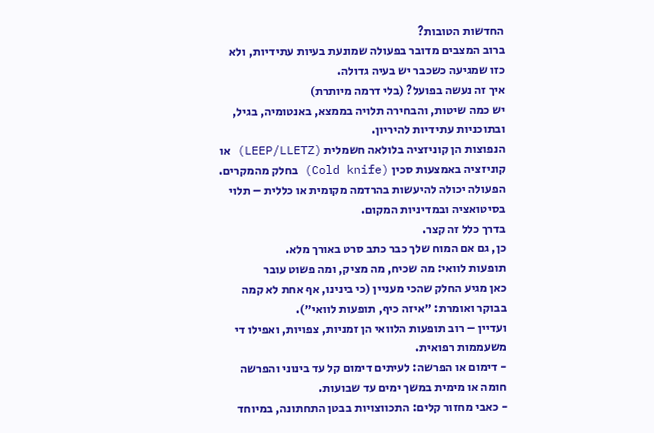החדשות הטובות?
ברוב המצבים מדובר בפעולה שמונעת בעיות עתידיות, ולא כזו שמגיעה כשכבר יש בעיה גדולה.
איך זה נעשה בפועל? (בלי דרמה מיותרת)
יש כמה שיטות, והבחירה תלויה בממצא, באנטומיה, בגיל, ובתוכניות עתידיות להיריון.
הנפוצות הן קוניזציה בלולאה חשמלית (LEEP/LLETZ) או קוניזציה באמצעות סכין (Cold knife) בחלק מהמקרים.
הפעולה יכולה להיעשות בהרדמה מקומית או כללית – תלוי בסיטואציה ובמדיניות המקום.
בדרך כלל זה קצר.
כן, גם אם המוח שלך כבר כתב סרט באורך מלא.
תופעות לוואי: מה שכיח, מה מציק, ומה פשוט עובר
כאן מגיע החלק שהכי מעניין (כי בינינו, אף אחת לא קמה בבוקר ואומרת: ״איזה כיף, תופעות לוואי״).
ועדיין – רוב תופעות הלוואי הן זמניות, צפויות, ואפילו די משעממות רפואית.
- דימום או הפרשה: לעיתים דימום קל עד בינוני והפרשה חומה או מימית במשך ימים עד שבועות.
- כאבי מחזור קלים: התכווצויות בבטן התחתונה, במיוחד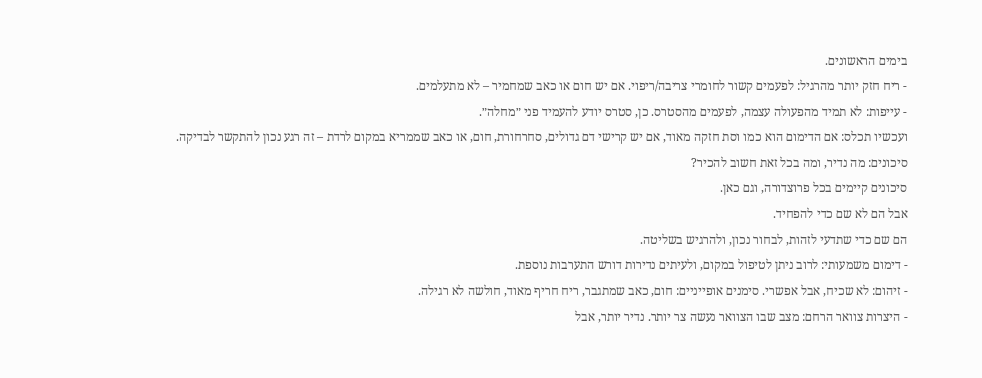בימים הראשונים.
- ריח חזק יותר מהרגיל: לפעמים קשור לחומרי צריבה/ריפוי. אם יש חום או כאב שמחמיר – לא מתעלמים.
- עייפות: לא תמיד מהפעולה עצמה, לפעמים מהסטרס. כן, סטרס יודע להעמיד פני ״מחלה״.
ועכשיו תכלס: אם הדימום הוא כמו וסת חזקה מאוד, אם יש קרישי דם גדולים, סחרחורת, חום, או כאב שממריא במקום לרדת – זה רגע נכון להתקשר לבדיקה.
סיכונים: מה נדיר, ומה בכל זאת חשוב להכיר?
סיכונים קיימים בכל פרוצדורה, וגם כאן.
אבל הם לא שם כדי להפחיד.
הם שם כדי שתדעי לזהות, לבחור נכון, ולהרגיש בשליטה.
- דימום משמעותי: לרוב ניתן לטיפול במקום, ולעיתים נדירות דורש התערבות נוספת.
- זיהום: לא שכיח, אבל אפשרי. סימנים אופייניים: חום, כאב שמתגבר, ריח חריף מאוד, חולשה לא רגילה.
- היצרות צוואר הרחם: מצב שבו הצוואר נעשה צר יותר. נדיר יותר, אבל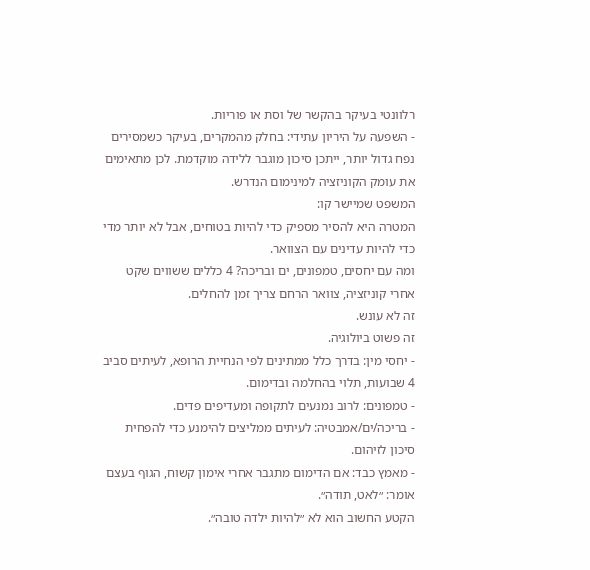רלוונטי בעיקר בהקשר של וסת או פוריות.
- השפעה על היריון עתידי: בחלק מהמקרים, בעיקר כשמסירים נפח גדול יותר, ייתכן סיכון מוגבר ללידה מוקדמת. לכן מתאימים את עומק הקוניזציה למינימום הנדרש.
המשפט שמיישר קו:
המטרה היא להסיר מספיק כדי להיות בטוחים, אבל לא יותר מדי כדי להיות עדינים עם הצוואר.
ומה עם יחסים, טמפונים, ים ובריכה? 4 כללים ששווים שקט
אחרי קוניזציה, צוואר הרחם צריך זמן להחלים.
זה לא עונש.
זה פשוט ביולוגיה.
- יחסי מין: בדרך כלל ממתינים לפי הנחיית הרופא, לעיתים סביב 4 שבועות, תלוי בהחלמה ובדימום.
- טמפונים: לרוב נמנעים לתקופה ומעדיפים פדים.
- בריכה/ים/אמבטיה: לעיתים ממליצים להימנע כדי להפחית סיכון לזיהום.
- מאמץ כבד: אם הדימום מתגבר אחרי אימון קשוח, הגוף בעצם אומר: ״לאט, תודה״.
הקטע החשוב הוא לא ״להיות ילדה טובה״.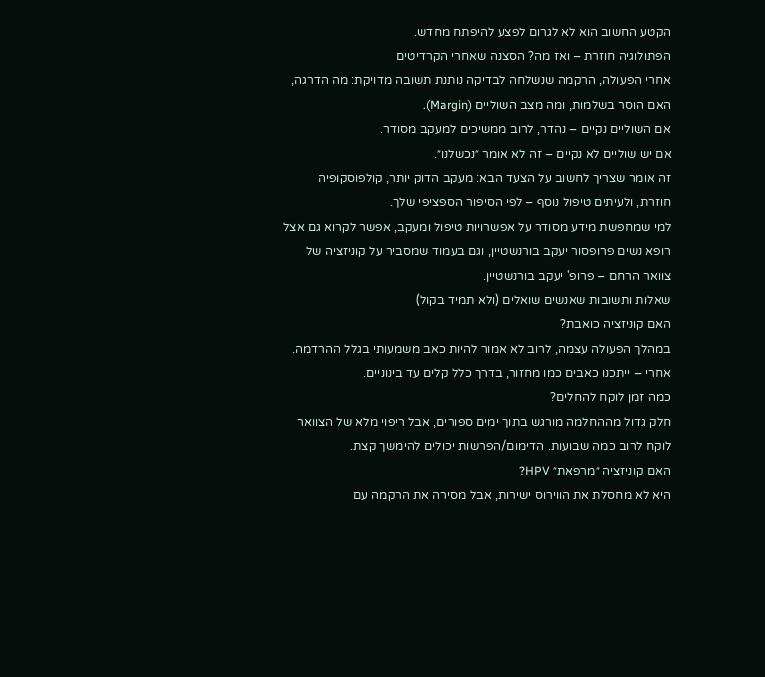הקטע החשוב הוא לא לגרום לפצע להיפתח מחדש.
הפתולוגיה חוזרת – ואז מה? הסצנה שאחרי הקרדיטים
אחרי הפעולה, הרקמה שנשלחה לבדיקה נותנת תשובה מדויקת: מה הדרגה, האם הוסר בשלמות, ומה מצב השוליים (Margin).
אם השוליים נקיים – נהדר, לרוב ממשיכים למעקב מסודר.
אם יש שוליים לא נקיים – זה לא אומר ״נכשלנו״.
זה אומר שצריך לחשוב על הצעד הבא: מעקב הדוק יותר, קולפוסקופיה חוזרת, ולעיתים טיפול נוסף – לפי הסיפור הספציפי שלך.
למי שמחפשת מידע מסודר על אפשרויות טיפול ומעקב, אפשר לקרוא גם אצל רופא נשים פרופסור יעקב בורנשטיין, וגם בעמוד שמסביר על קוניזציה של צוואר הרחם – פרופ' יעקב בורנשטיין.
שאלות ותשובות שאנשים שואלים (ולא תמיד בקול)
האם קוניזציה כואבת?
במהלך הפעולה עצמה, לרוב לא אמור להיות כאב משמעותי בגלל ההרדמה. אחרי – ייתכנו כאבים כמו מחזור, בדרך כלל קלים עד בינוניים.
כמה זמן לוקח להחלים?
חלק גדול מההחלמה מורגש בתוך ימים ספורים, אבל ריפוי מלא של הצוואר לוקח לרוב כמה שבועות. הדימום/הפרשות יכולים להימשך קצת.
האם קוניזציה ״מרפאת״ HPV?
היא לא מחסלת את הווירוס ישירות, אבל מסירה את הרקמה עם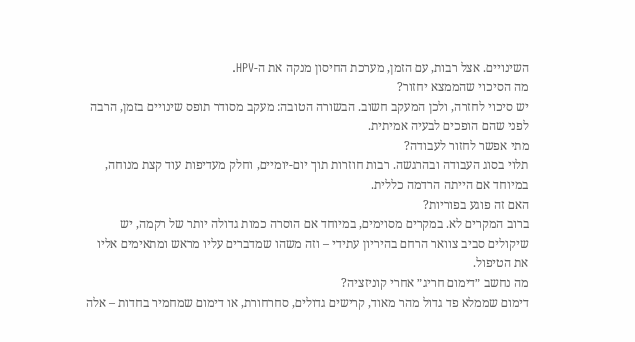השינויים. אצל רבות, עם הזמן, מערכת החיסון מנקה את ה-HPV.
מה הסיכוי שהממצא יחזור?
יש סיכוי לחזרה, ולכן המעקב חשוב. הבשורה הטובה: מעקב מסודר תופס שינויים בזמן, הרבה לפני שהם הופכים לבעיה אמיתית.
מתי אפשר לחזור לעבודה?
תלוי בסוג העבודה ובהרגשה. רבות חוזרות תוך יום-יומיים, וחלק מעדיפות עוד קצת מנוחה, במיוחד אם הייתה הרדמה כללית.
האם זה פוגע בפוריות?
ברוב המקרים לא. במקרים מסוימים, במיוחד אם הוסרה כמות גדולה יותר של רקמה, יש שיקולים סביב צוואר הרחם בהיריון עתידי – וזה משהו שמדברים עליו מראש ומתאימים אליו את הטיפול.
מה נחשב ״דימום חריג״ אחרי קוניזציה?
דימום שממלא פד גדול מהר מאוד, קרישים גדולים, סחרחורת, או דימום שמחמיר בחדות – אלה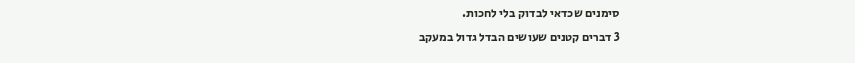סימנים שכדאי לבדוק בלי לחכות.
3 דברים קטנים שעושים הבדל גדול במעקב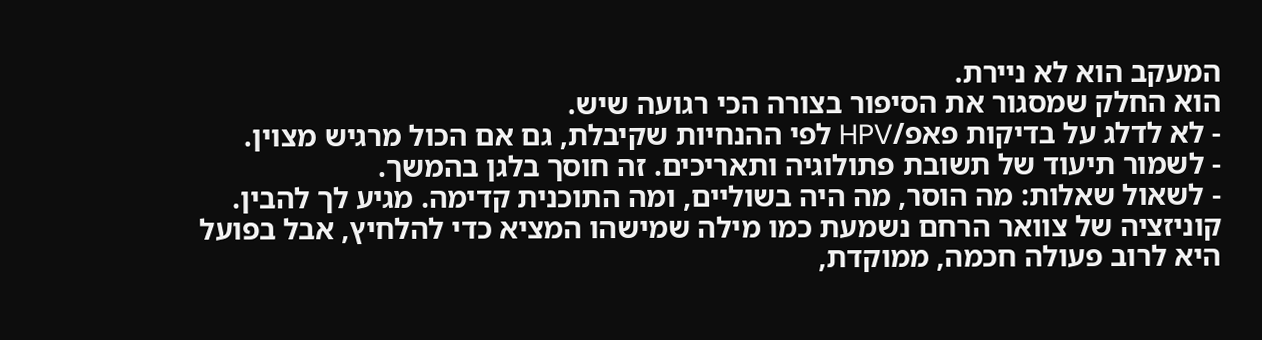המעקב הוא לא ניירת.
הוא החלק שמסגור את הסיפור בצורה הכי רגועה שיש.
- לא לדלג על בדיקות פאפ/HPV לפי ההנחיות שקיבלת, גם אם הכול מרגיש מצוין.
- לשמור תיעוד של תשובת פתולוגיה ותאריכים. זה חוסך בלגן בהמשך.
- לשאול שאלות: מה הוסר, מה היה בשוליים, ומה התוכנית קדימה. מגיע לך להבין.
קוניזציה של צוואר הרחם נשמעת כמו מילה שמישהו המציא כדי להלחיץ, אבל בפועל היא לרוב פעולה חכמה, ממוקדת,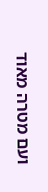ועם מטרה מאוד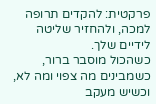פרקטית: להקדים תרופה למכה, ולהחזיר שליטה לידיים שלך.
כשהכול מוסבר ברור, כשמבינים מה צפוי ומה לא, וכשיש מעקב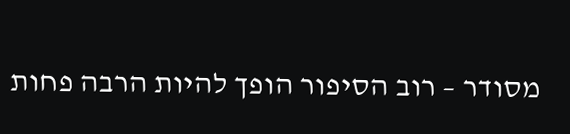מסודר – רוב הסיפור הופך להיות הרבה פחות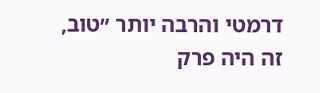דרמטי והרבה יותר ״טוב, זה היה פרק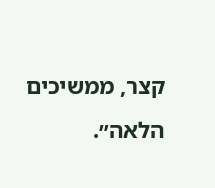קצר, ממשיכים הלאה״.